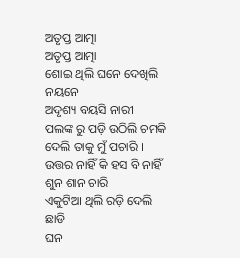ଅତୃପ୍ତ ଆତ୍ମା
ଅତୃପ୍ତ ଆତ୍ମା
ଶୋଇ ଥିଲି ଘନେ ଦେଖିଲି ନୟନେ
ଅଦୃଶ୍ୟ ବୟସି ନାରୀ
ପଲଙ୍କ ରୁ ପଡ଼ି ଉଠିଲି ଚମକି
ଦେଲି ତାକୁ ମୁଁ ପଚାରି ।
ଉତ୍ତର ନାହିଁ କି ହସ ବି ନାହିଁ
ଶୁନ ଶାନ ଚାରି
ଏକୁଟିଆ ଥିଲି ରଡ଼ି ଦେଲି ଛାଡି
ଘନ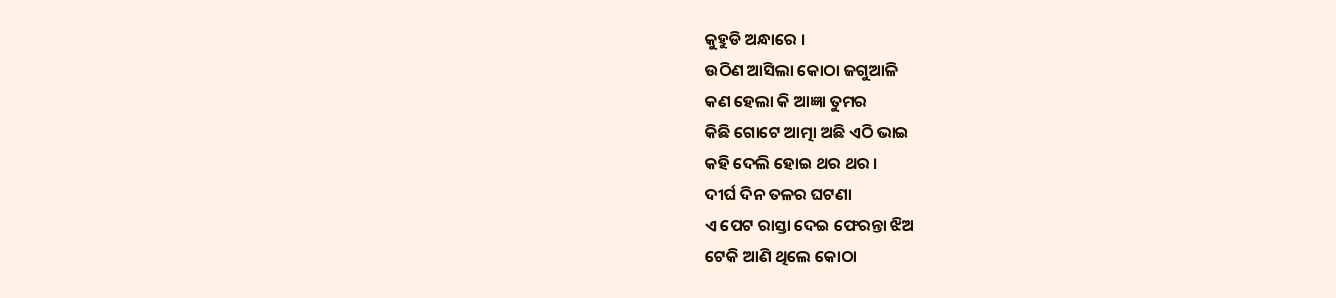କୁହୁଡି ଅନ୍ଧାରେ ।
ଉଠିଣ ଆସିଲା କୋଠା ଜଗୁଆଳି
କଣ ହେଲା କି ଆଜ୍ଞା ତୁମର
କିଛି ଗୋଟେ ଆତ୍ମା ଅଛି ଏଠି ଭାଇ
କହି ଦେଲି ହୋଇ ଥର ଥର ।
ଦୀର୍ଘ ଦିନ ତଳର ଘଟଣା
ଏ ପେଟ ରାସ୍ତା ଦେଇ ଫେରନ୍ତା ଝିଅ
ଟେକି ଆଣି ଥିଲେ କୋଠା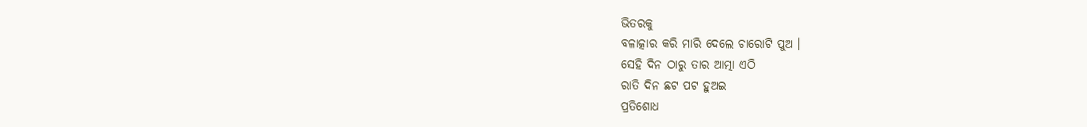ଭିତରକୁ
ବଳାତ୍କାର କରି ମାରି ଦେଲେ ଚାରୋଟି ପୁଅ ।
ସେହି ଦିନ ଠାରୁ ତାର ଆତ୍ମା ଏଠି
ରାତି ଦିନ ଛଟ ପଟ ହୁଅଇ
ପ୍ରତିଶୋଧ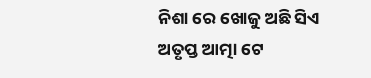ନିଶା ରେ ଖୋଜୁ ଅଛି ସିଏ
ଅତୃପ୍ତ ଆତ୍ମା ଟେ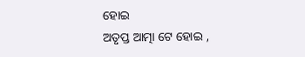ହୋଇ
ଅତୃପ୍ତ ଆତ୍ମା ଟେ ହୋଇ ,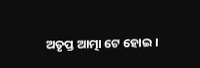ଅତୃପ୍ତ ଆତ୍ମା ଟେ ହୋଇ ।